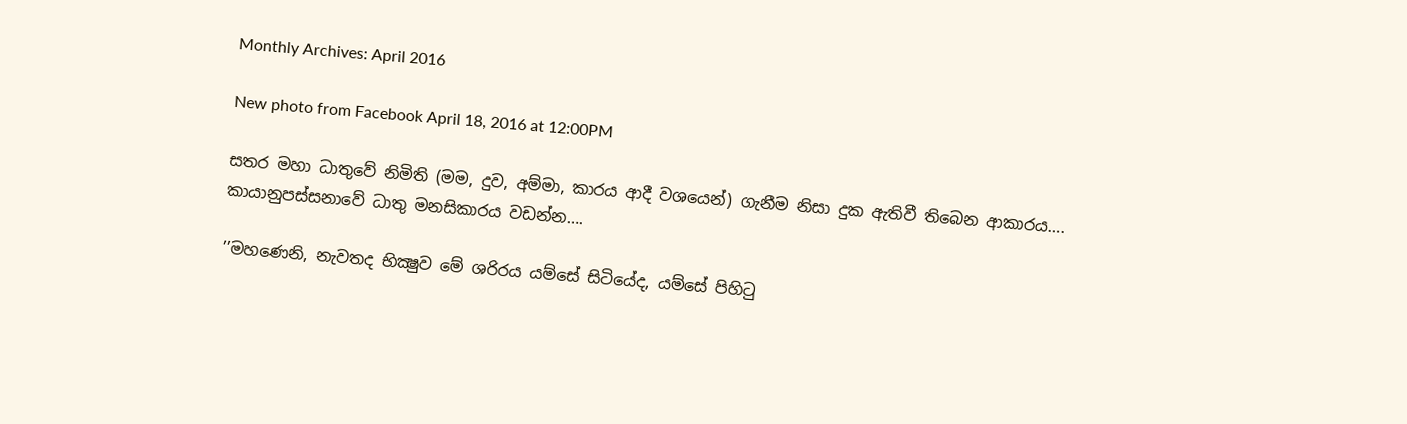Monthly Archives: April 2016

New photo from Facebook April 18, 2016 at 12:00PM

සතර මහා ධාතුවේ නිමිති (මම, දුව, අම්මා, කාරය ආදී වශයෙන්) ගැනීම නිසා දුක ඇතිවී තිබෙන ආකාරය….
කායානුපස්සනාවේ ධාතු මනසිකාරය වඩන්න….

’’මහණෙනි, නැවතද භික්‍ෂුව මේ ශරිරය යම්සේ සිටියේද, යම්සේ පිහිටු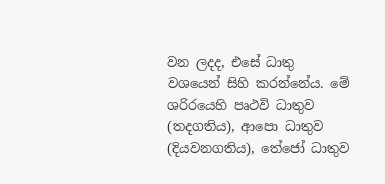වන ලදද, එසේ ධාතු වශයෙන් සිහි කරන්නේය. මේ ශරිරයෙහි පෘථවි ධාතුව (තදගතිය), ආපො ධාතුව (දියවනගතිය), තේජෝ ධාතුව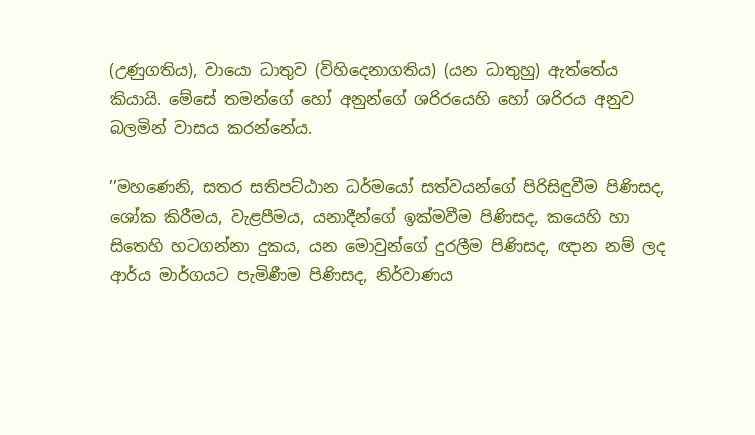(උණුගතිය), වායො ධාතුව (විහිදෙනාගතිය) (යන ධාතුහු) ඇත්තේය කියායි. මේසේ තමන්ගේ හෝ අනුන්ගේ ශරිරයෙහි හෝ ශරිරය අනුව බලමින් වාසය කරන්නේය.

’’මහණෙනි, සතර සතිපට්ඨාන ධර්මයෝ සත්වයන්ගේ පිරිසිඳුවීම පිණිසද, ශෝක කිරීමය, වැළපීමය, යනාදීන්ගේ ඉක්මවීම පිණිසද, කයෙහි හා සිතෙහි හටගන්නා දුකය, යන මොවුන්ගේ දුරලීම පිණිසද, ඥාන නම් ලද ආර්ය මාර්ගයට පැමිණීම පිණිසද, නිර්වාණය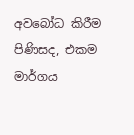අවබෝධ කිරීම පිණිසද, එකම මාර්ගය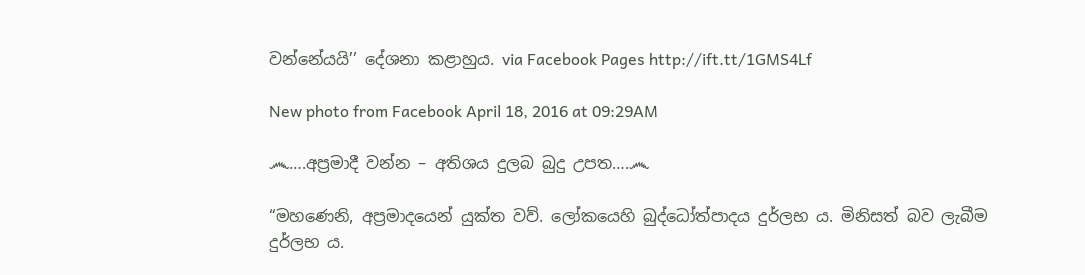වන්නේයයි’’ දේශනා කළාහුය. via Facebook Pages http://ift.tt/1GMS4Lf

New photo from Facebook April 18, 2016 at 09:29AM

෴….අප්‍රමාදී වන්න – අතිශය දුලබ බුදු උපත….෴

“මහණෙනි, අප්‍රමාදයෙන් යුක්ත වව්. ලෝකයෙහි බුද්ධෝත්පාදය දුර්ලභ ය. මිනිසත් බව ලැබීම දුර්ලභ ය.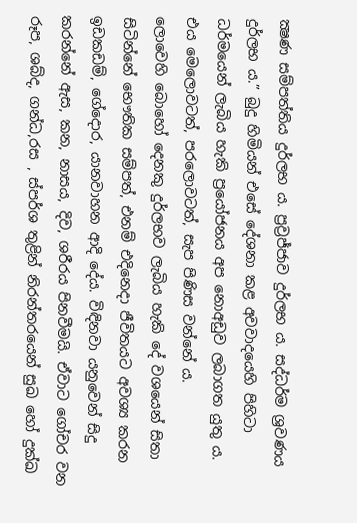ක්‍ෂණ සම්පත්තිය දුර්ලභ ය. ප්‍රව්‍රජ්ජාව දුර්ලභ ය. සද්ධර්ම ශ්‍රවණය දුර්ලභ ය.” බුදු හිමියන් එසේ දේශනා කළ අවවාදයෙහි පිහිටා ධර්මයෙන් ලැබිය හැකි ප්‍රයෝජනය අප නොඅඩුව ලබාගත යුතු ය. එය මෙලොවටත්, පරලොවටත්, සැප පිණිස වන්නේ ය.
ලොවෙහි බොහෝ දෙනකු දුර්ලභව ලැබිය හැකි දේ වශයෙන් සිතා සිටින්නේ භෞතික සම්පත්, එනම් එදිනෙදා ජීවිතයට අවශ්‍ය කරන ඉඩකඩම්, ගේදොර, යානවාහන ආදි දේය. විඳිනවා යනුවෙන් සිදු කරන්නේ ඇස, කන, නාසය, දිව, ශරීරය පිනවීමයි. ඒවාට ගෝචර වන රූප, ශබ්ද, ගන්ධ,රස , ස්පර්ශ තුළින් නිරන්තරයෙන් සුඛ හෝ දුක්ඛ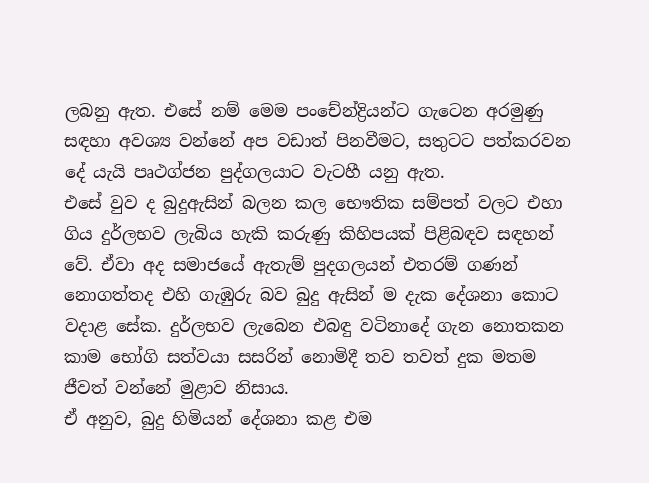ලබනු ඇත. එසේ නම් මෙම පංචේන්ද්‍රියන්ට ගැටෙන අරමුණු සඳහා අවශ්‍ය වන්නේ අප වඩාත් පිනවීමට, සතුටට පත්කරවන දේ යැයි පෘථග්ජන පුද්ගලයාට වැටහී යනු ඇත.
එසේ වුව ද බුදුඇසින් බලන කල භෞතික සම්පත් වලට එහා ගිය දුර්ලභව ලැබිය හැකි කරුණු කිහිපයක් පිළිබඳව සඳහන් වේ. ඒවා අද සමාජයේ ඇතැම් පුදගලයන් එතරම් ගණන් නොගත්තද එහි ගැඹුරු බව බුදු ඇසින් ම දැක දේශනා කොට වදාළ සේක. දුර්ලභව ලැබෙන එබඳු වටිනාදේ ගැන නොතකන කාම භෝගි සත්වයා සසරින් නොමිදී තව තවත් දුක මතම ජීවත් වන්නේ මුළාව නිසාය.
ඒ අනුව, බුදු හිමියන් දේශනා කළ එම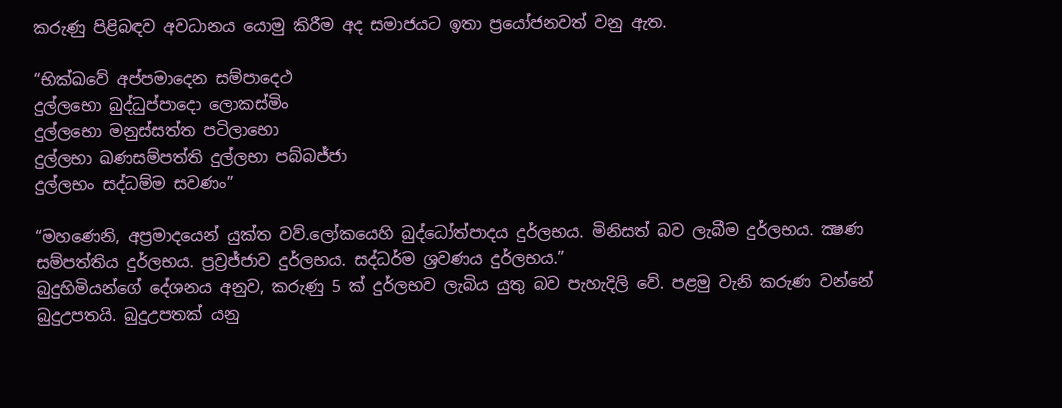කරුණු පිළිබඳව අවධානය යොමු කිරීම අද සමාජයට ඉතා ප්‍රයෝජනවත් වනු ඇත.

“භික්ඛවේ අප්පමාදෙන සම්පාදෙථ
දුල්ලභො බුද්ධුප්පාදො ලොකස්මිං
දුල්ලභො මනුස්සත්ත පටිලාභො
දුල්ලභා ඛණසම්පත්ති දුල්ලභා පබ්බජ්ජා
දුල්ලභං සද්ධම්ම සවණං”

“මහණෙනි, අප්‍රමාදයෙන් යුක්ත වව්.ලෝකයෙහි බුද්ධෝත්පාදය දුර්ලභය. මිනිසත් බව ලැබීම දුර්ලභය. ක්‍ෂණ සම්පත්තිය දුර්ලභය. ප්‍රව්‍රජ්ජාව දුර්ලභය. සද්ධර්ම ශ්‍රවණය දුර්ලභය.”
බුදුහිමියන්ගේ දේශනය අනුව, කරුණු 5 ක් දුර්ලභව ලැබිය යුතු බව පැහැදිලි වේ. පළමු වැනි කරුණ වන්නේ බුදුඋපතයි. බුදුඋපතක් යනු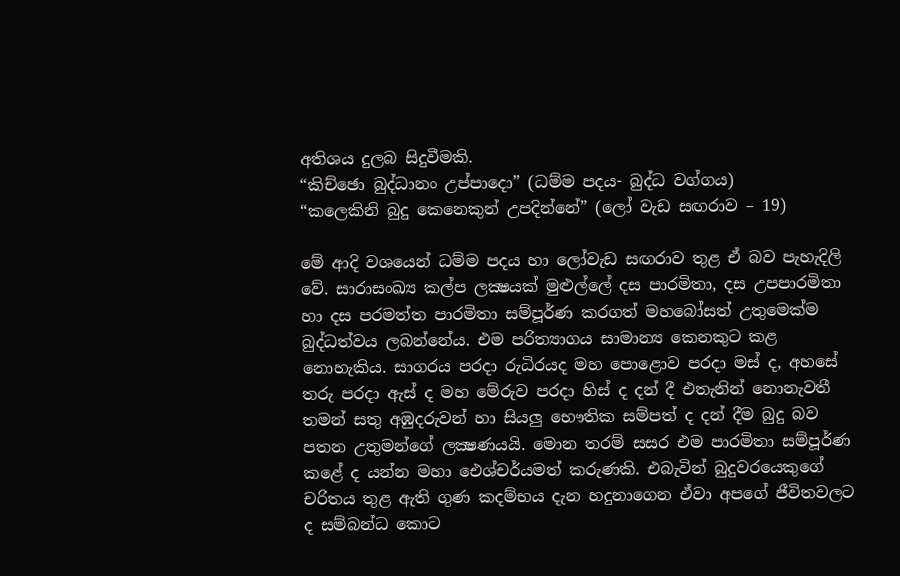අතිශය දුලබ සිදුවීමකි.
“කිච්ඡො බුද්ධානං උප්පාදො” (ධම්ම පදය- බුද්ධ වග්ගය)
“කලෙකිනි බුදු කෙනෙකුන් උපදින්නේ” (ලෝ වැඩ සඟරාව – 19)

මේ ආදි වශයෙන් ධම්ම පදය හා ලෝවැඩ සඟරාව තුළ ඒ බව පැහැදිලි වේ. සාරාසංඛ්‍ය කල්ප ලක්‍ෂයක් මුළුල්ලේ දස පාරමිතා, දස උපපාරමිතා හා දස පරමත්ත පාරමිතා සම්පූර්ණ කරගත් මහබෝසත් උතුමෙක්ම බුද්ධත්වය ලබන්නේය. එම පරිත්‍යාගය සාමාන්‍ය කෙනකුට කළ නොහැකිය. සාගරය පරදා රුධිරයද මහ පොළොව පරදා මස් ද, අහසේ තරු පරදා ඇස් ද මහ මේරුව පරදා හිස් ද දන් දී එතැනින් නොනැවතී තමන් සතු අඹුදරුවන් හා සියලු භෞතික සම්පත් ද දන් දීම බුදු බව පතන උතුමන්ගේ ලක්‍ෂණයයි. මොන තරම් සසර එම පාරමිතා සම්පූර්ණ කළේ ද යන්න මහා ඓශ්චර්යමත් කරුණකි. එබැවින් බුදුවරයෙකුගේ චරිතය තුළ ඇති ගුණ කදම්භය දැන හදුනාගෙන ඒවා අපගේ ජීවිතවලට ද සම්බන්ධ කොට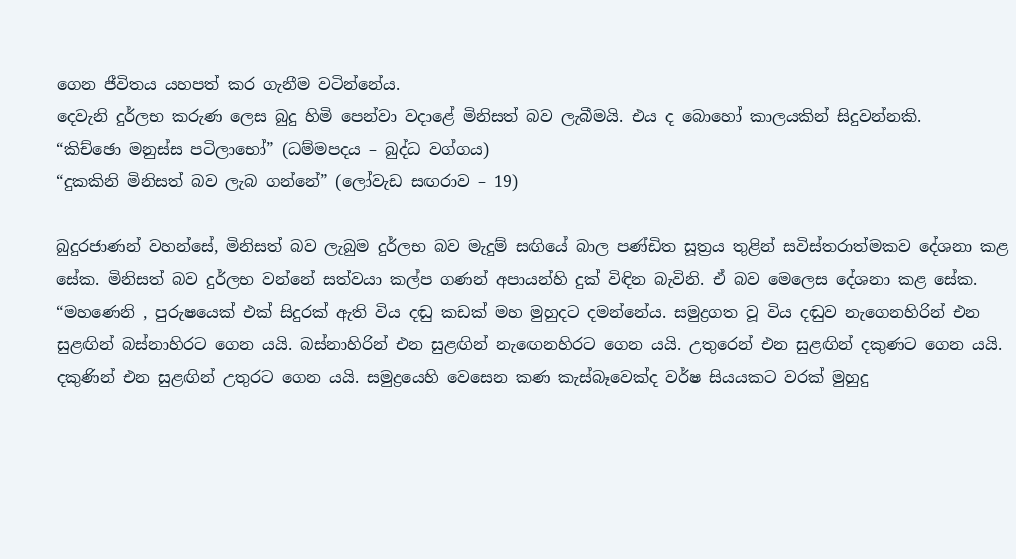ගෙන ජීවිතය යහපත් කර ගැනීම වටින්නේය.
දෙවැනි දුර්ලභ කරුණ ලෙස බුදු හිමි පෙන්වා වදාළේ මිනිසත් බව ලැබීමයි. එය ද බොහෝ කාලයකින් සිදුවන්නකි.
“කිච්ඡො මනුස්ස පටිලාභෝ” (ධම්මපදය – බුද්ධ වග්ගය)
“දුකකිනි මිනිසත් බව ලැබ ගන්නේ” (ලෝවැඩ සඟරාව – 19)

බුදුරජාණන් වහන්සේ, මිනිසත් බව ලැබුම දුර්ලභ බව මැදුම් සඟියේ බාල පණ්ඩිත සූත්‍රය තුළින් සවිස්තරාත්මකව දේශනා කළ සේක. මිනිසත් බව දුර්ලභ වන්නේ සත්වයා කල්ප ගණන් අපායන්හි දුක් විඳින බැවිනි. ඒ බව මෙලෙස දේශනා කළ සේක.
“මහණෙනි , පුරුෂයෙක් එක් සිදුරක් ඇති විය දඬු කඩක් මහ මුහුදට දමන්නේය. සමුද්‍රගත වූ විය දඬුව නැගෙනහිරින් එන සුළඟින් බස්නාහිරට ගෙන යයි. බස්නාහිරින් එන සුළඟින් නැඟෙනහිරට ගෙන යයි. උතුරෙන් එන සුළඟින් දකුණට ගෙන යයි. දකුණින් එන සුළඟින් උතුරට ගෙන යයි. සමුද්‍රයෙහි වෙසෙන කණ කැස්බෑවෙක්ද වර්ෂ සියයකට වරක් මුහුදු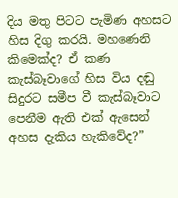දිය මතු පිටට පැමිණ අහසට හිස දිගු කරයි. මහණෙනි කිමෙක්ද? ඒ කණ කැස්බෑවාගේ හිස විය දඬු සිදුරට සමීප වී කැස්බෑවාට පෙනීම ඇති එක් ඇසෙන් අහස දැකිය හැකිවේද?”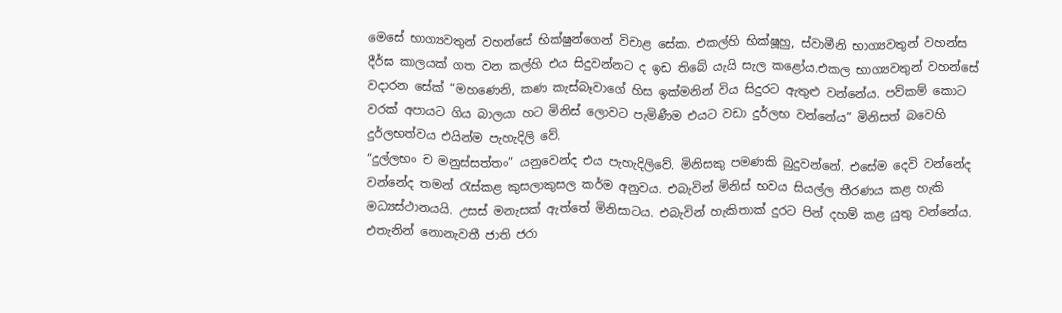මෙසේ භාග්‍යවතුන් වහන්සේ භික්ෂුන්ගෙන් විචාළ සේක. එකල්හි භික්ෂූහු, ස්වාමීනි භාග්‍යවතුන් වහන්ස දීර්ඝ කාලයක් ගත වන කල්හි එය සිදුවන්නට ද ඉඩ තිබේ යැයි සැල කළෝය.එකල භාග්‍යවතුන් වහන්සේ වදාරන සේක් “මහණෙනි, කණ කැස්බෑවාගේ හිස ඉක්මනින් විය සිදුරට ඇතුළු වන්නේය. පව්කම් කොට වරක් අපායට ගිය බාලයා හට මිනිස් ලොවට පැමිණීම එයට වඩා දුර්ලභ වන්නේය” මිනිසත් බවෙහි දුර්ලභත්වය එයින්ම පැහැදිලි වේ.
“දුල්ලභං ච මනුස්සත්තං” යනුවෙන්ද එය පැහැදිලිවේ. මිනිසකු පමණකි බුදුවන්නේ. එසේම දෙවි වන්නේද වන්නේද තමන් රැස්කළ කුසලාකුසල කර්ම අනුවය. එබැවින් මිනිස් භවය සියල්ල තීරණය කළ හැකි මධ්‍යස්ථානයයි. උසස් මනැසක් ඇත්තේ මිනිසාටය. එබැවින් හැකිතාක් දුරට පින් දහම් කළ යුතු වන්නේය. එතැනින් නොනැවතී ජාති ජරා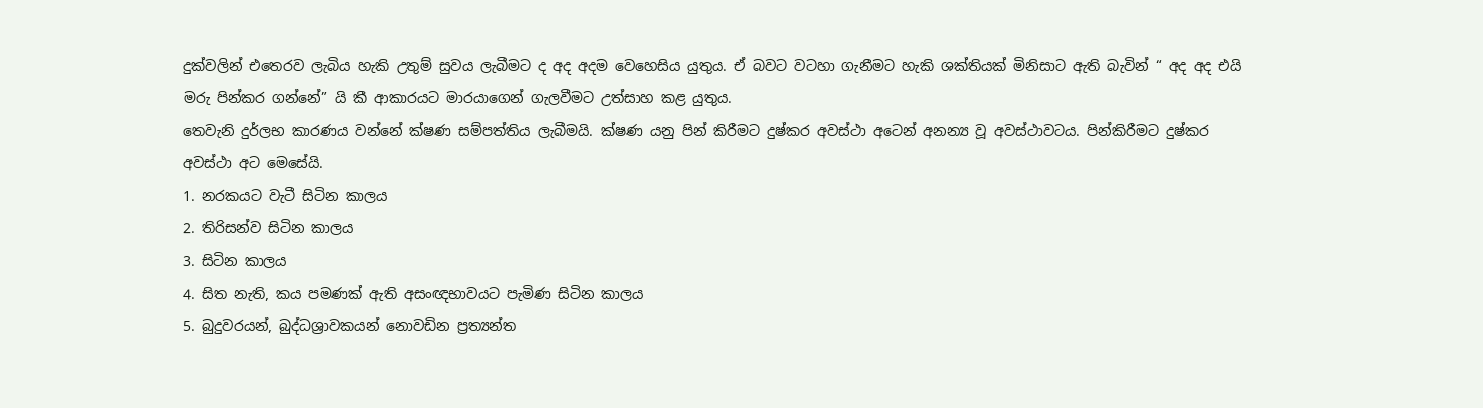දුක්වලින් එතෙරව ලැබිය හැකි උතුම් සුවය ලැබීමට ද අද අදම වෙහෙසිය යුතුය. ඒ බවට වටහා ගැනීමට හැකි ශක්තියක් මිනිසාට ඇති බැවින් “ අද අද එයි මරු පින්කර ගන්නේ” යි කී ආකාරයට මාරයාගෙන් ගැලවීමට උත්සාහ කළ යුතුය.
තෙවැනි දුර්ලභ කාරණය වන්නේ ක්ෂණ සම්පත්තිය ලැබීමයි. ක්ෂණ යනු පින් කිරීමට දුෂ්කර අවස්ථා අටෙන් අනන්‍ය වූ අවස්ථාවටය. පින්කිරීමට දුෂ්කර අවස්ථා අට මෙසේයි.
1. නරකයට වැටී සිටින කාලය
2. තිරිසන්ව සිටින කාලය
3. සිටින කාලය
4. සිත නැති, කය පමණක් ඇති අසංඥභාවයට පැමිණ සිටින කාලය
5. බුදුවරයන්, බුද්ධශ්‍රාවකයන් නොවඩින ප්‍රත්‍යන්ත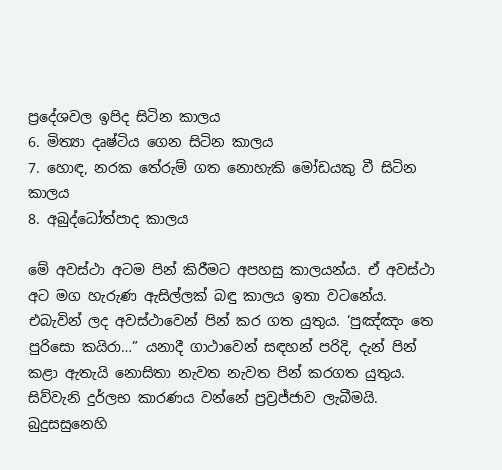ප්‍රදේශවල ඉපිද සිටින කාලය
6. මිත්‍යා දෘෂ්ටිය ගෙන සිටින කාලය
7. හොඳ, නරක තේරුම් ගත නොහැකි මෝඩයකු වී සිටින කාලය
8. අබුද්ධෝත්පාද කාලය

මේ අවස්ථා අටම පින් කිරීමට අපහසු කාලයන්ය. ඒ අවස්ථා අට මග හැරුණ ඇසිල්ලක් බඳු කාලය ඉතා වටනේය. එබැවින් ලද අවස්ථාවෙන් පින් කර ගත යුතුය. ‘පුඤ්ඤං තෙ පුරිසො කයිරා…” යනාදී ගාථාවෙන් සඳහන් පරිදි, දැන් පින් කළා ඇතැයි නොසිතා නැවත නැවත පින් කරගත යුතුය.
සිව්වැනි දුර්ලභ කාරණය වන්නේ ප්‍රව්‍රජ්ජාව ලැබීමයි. බුදුසසුනෙහි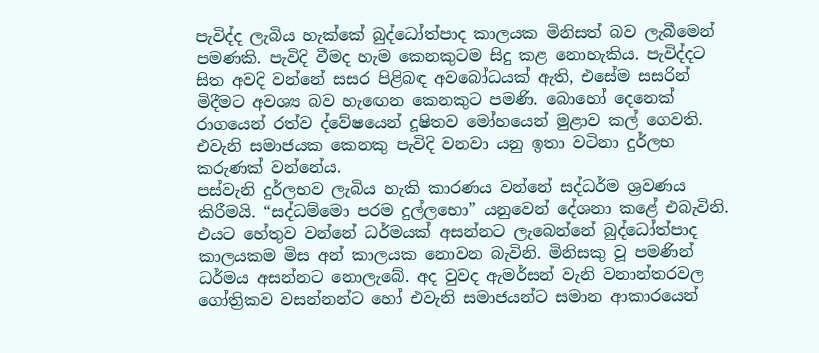පැවිද්ද ලැබිය හැක්කේ බුද්ධෝත්පාද කාලයක මිනිසත් බව ලැබීමෙන් පමණකි. පැවිදි වීමද හැම කෙනකුටම සිදු කළ නොහැකිය. පැවිද්දට සිත අවදි වන්නේ සසර පිළිබඳ අවබෝධයක් ඇති, එසේම සසරින් මිදීමට අවශ්‍ය බව හැඟෙන කෙනකුට පමණි. බොහෝ දෙනෙක් රාගයෙන් රත්ව ද්වේෂයෙන් දූෂිතව මෝහයෙන් මුළාව කල් ගෙවති. එවැනි සමාජයක කෙනකු පැවිදි වනවා යනු ඉතා වටිනා දුර්ලභ කරුණක් වන්නේය.
පස්වැනි දුර්ලභව ලැබිය හැකි කාරණය වන්නේ සද්ධර්ම ශ්‍රවණය කිරීමයි. “සද්ධම්මො පරම දුල්ලභො” යනුවෙන් දේශනා කළේ එබැවිනි. එයට හේතුව වන්නේ ධර්මයක් අසන්නට ලැබෙන්නේ බුද්ධෝත්පාද කාලයකම මිස අන් කාලයක නොවන බැවිනි. මිනිසකු වූ පමණින් ධර්මය අසන්නට නොලැබේ. අද වුවද ඇමර්සන් වැනි වනාන්තරවල ගෝත්‍රිකව වසන්නන්ට හෝ එවැනි සමාජයන්ට සමාන ආකාරයෙන්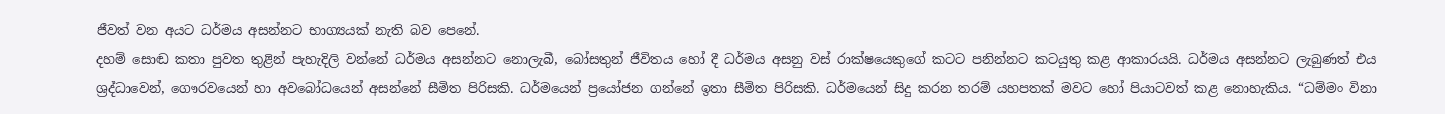ජීවත් වන අයට ධර්මය අසන්නට භාග්‍යයක් නැති බව පෙනේ.
දහම් සොඬ කතා පුවත තුළින් පැහැදිලි වන්නේ ධර්මය අසන්නට නොලැබී, බෝසතුන් ජීවිතය හෝ දී ධර්මය අසනු වස් රාක්ෂයෙකුගේ කටට පනින්නට කටයුතු කළ ආකාරයයි. ධර්මය අසන්නට ලැබුණත් එය ශ්‍රද්ධාවෙන්, ගෞරවයෙන් හා අවබෝධයෙන් අසන්නේ සීමිත පිරිසකි. ධර්මයෙන් ප්‍රයෝජන ගන්නේ ඉතා සීමිත පිරිසකි. ධර්මයෙන් සිදු කරන තරම් යහපතක් මවට හෝ පියාටවත් කළ නොහැකිය. “ධම්මං විනා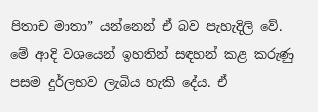පිතාච මාතා” යන්නෙන් ඒ බව පැහැදිලි වේ.
මේ ආදි වශයෙන් ඉහතින් සඳහන් කළ කරුණු පසම දුර්ලභව ලැබිය හැකි දේය. ඒ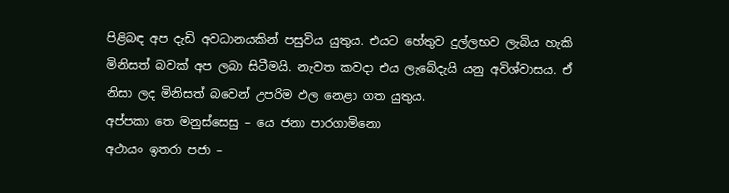පිළිබඳ අප දැඩි අවධානයකින් පසුවිය යුතුය. එයට හේතුව දුල්ලභව ලැබිය හැකි මිනිසත් බවක් අප ලබා සිටීමයි. නැවත කවදා එය ලැබේදැයි යනු අවිශ්වාසය. ඒ නිසා ලද මිනිසත් බවෙන් උපරිම ඵල නෙළා ගත යුතුය.
අප්පකා තෙ මනුස්සෙසු – යෙ ජනා පාරගාමිනො
අථායං ඉතරා පජා –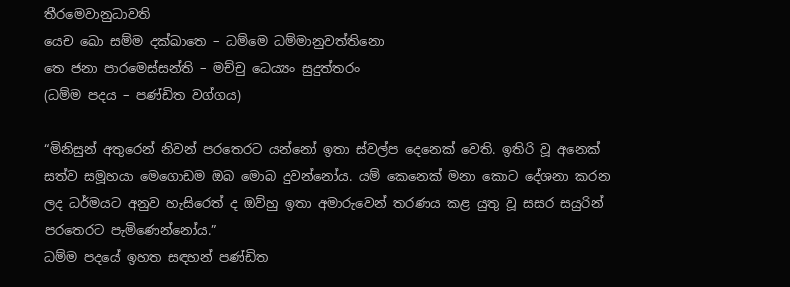තීරමෙවානුධාවති
යෙච ඛො සම්ම දක්ඛාතෙ – ධම්මෙ ධම්මානුවත්තිනො
තෙ ජනා පාරමෙස්සන්ති – මච්චු ධෙය්‍යං සුදුත්තරං
(ධම්ම පදය – පණ්ඩිත වග්ගය)

“මිනිසුන් අතුරෙන් නිවන් පරතෙරට යන්නෝ ඉතා ස්වල්ප දෙනෙක් වෙති. ඉතිරි වූ අනෙක් සත්ව සමූහයා මෙගොඩම ඔබ මොබ දුවන්නෝය. යම් කෙනෙක් මනා කොට දේශනා කරන ලද ධර්මයට අනුව හැසිරෙත් ද ඔව්හු ඉතා අමාරුවෙන් තරණය කළ යුතු වූ සසර සයුරින් පරතෙරට පැමිණෙන්නෝය.”
ධම්ම පදයේ ඉහත සඳහන් පණ්ඩිත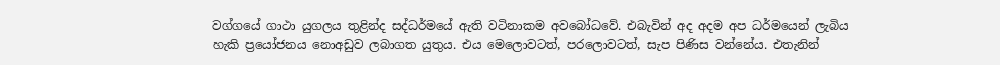වග්ගයේ ගාථා යුගලය තුළින්ද සද්ධර්මයේ ඇති වටිනාකම අවබෝධවේ. එබැවින් අද අදම අප ධර්මයෙන් ලැබිය හැකි ප්‍රයෝජනය නොඅඩුව ලබාගත යුතුය. එය මෙලොවටත්, පරලොවටත්, සැප පිණිස වන්නේය. එතැනින්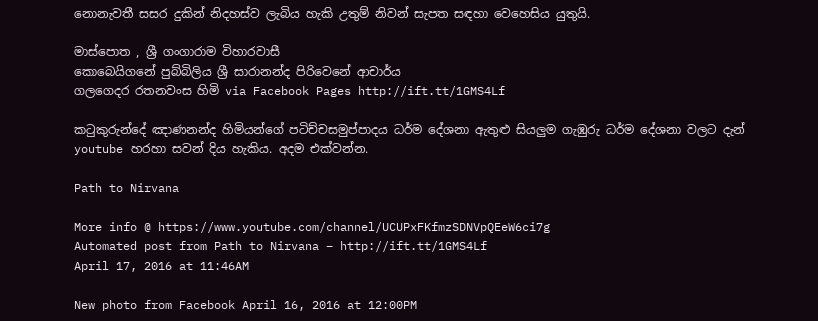නොනැවතී සසර දුකින් නිදහස්ව ලැබිය හැකි උතුම් නිවන් සැපත සඳහා වෙහෙසිය යුතුයි.

මාස්පොත , ශ්‍රී ගංගාරාම විහාරවාසී
කොබෙයිගනේ පුබ්බිලිය ශ්‍රී සාරානන්ද පිරිවෙනේ ආචාර්ය
ගලගෙදර රතනවංස හිමි via Facebook Pages http://ift.tt/1GMS4Lf

කටුකුරුන්දේ ඤාණනන්ද හිමියන්ගේ පටිච්චසමුප්පාදය ධර්ම දේශනා ඇතුළු සියලුම ගැඹුරු ධර්ම දේශනා වලට දැන් youtube හරහා සවන් දිය හැකිය. අදම එක්වන්න.

Path to Nirvana

More info @ https://www.youtube.com/channel/UCUPxFKfmzSDNVpQEeW6ci7g
Automated post from Path to Nirvana – http://ift.tt/1GMS4Lf
April 17, 2016 at 11:46AM

New photo from Facebook April 16, 2016 at 12:00PM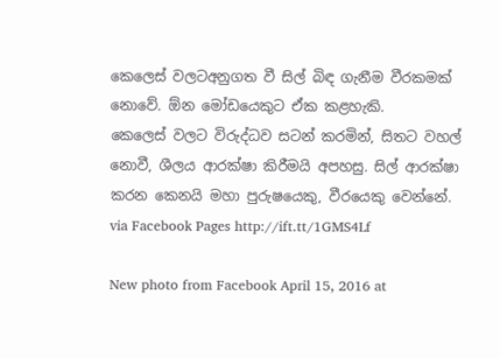කෙලෙස් වලටඅනුගත වී සිල් බිඳ ගැනීම වීරකමක් නොවේ. ඕන මෝඩයෙකුට ඒක කළහැකි.
කෙලෙස් වලට විරුද්ධව සටන් කරමින්, සිතට වහල් නොවී, ශීලය ආරක්ෂා කිරීමයි අපහසු. සිල් ආරක්ෂා කරන කෙනයි මහා පුරුෂයෙකු, වීරයෙකු වෙන්නේ. via Facebook Pages http://ift.tt/1GMS4Lf

New photo from Facebook April 15, 2016 at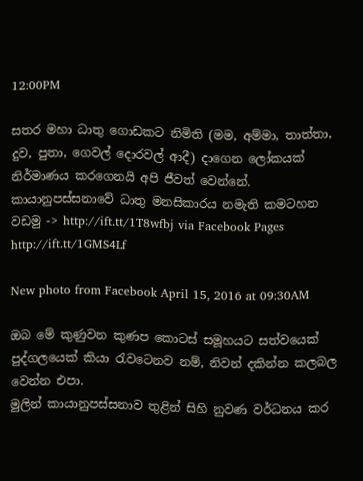12:00PM

සතර මහා ධාතු ගොඩකට නිමිති (මම, අම්මා, තාත්තා, දුව, පුතා, ගෙවල් දොරවල් ආදී) දාගෙන ලෝකයක් නිර්මාණය කරගෙනයි අපි ජීවත් වෙන්නේ.
කායානුපස්සනාවේ ධාතු මනසිකාරය නමැති කමටහන වඩමු -> http://ift.tt/1T8wfbj via Facebook Pages http://ift.tt/1GMS4Lf

New photo from Facebook April 15, 2016 at 09:30AM

ඔබ මේ කුණුවන කුණප කොටස් සමූහයට සත්වයෙක් පුද්ගලයෙක් කියා රැවටෙනව නම්, නිවන් දකින්න කලබල වෙන්න එපා.
මුලින් කායානුපස්සනාව තුළින් සිහි නුවණ වර්ධනය කර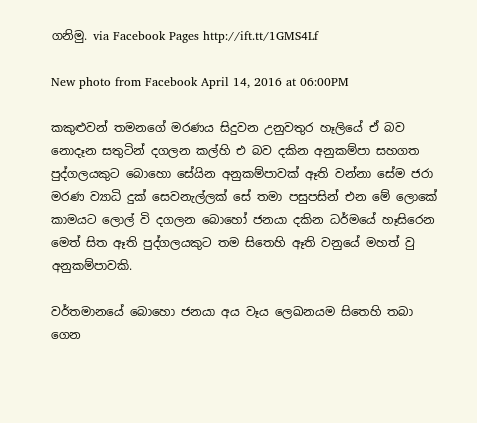ගනිමු. via Facebook Pages http://ift.tt/1GMS4Lf

New photo from Facebook April 14, 2016 at 06:00PM

කකුළුවන් තමනගේ මරණය සිදුවන උනුවතුර හෑලියේ ඒ බව නොදෑන සතුටින් දගලන කල්හි එ බව දකින අනුකම්පා සහගත පුද්ගලයකුට බොහො සේයින අනුකම්පාවක් ඈති වන්නා සේම ජරා මරණ ව්‍යාධි දුක් සෙවනැල්ලක් සේ තමා පසුපසින් එන මේ ලොකේ කාමයට ලොල් වි දගලන බොහෝ ජනයා දකින ධර්මයේ හෑසිරෙන මෙත් සිත ඈති පුද්ගලයකුට තම සිතෙහි ඈති වනුයේ මහත් වු අනුකම්පාවකි.

වර්තමානයේ බොහො ජනයා අය වෑය ලෙඛනයම සිතෙහි තබා ගෙන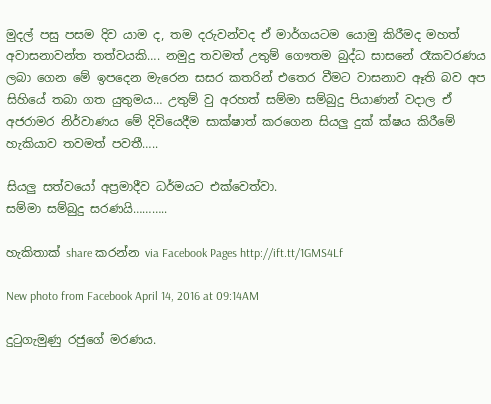මුදල් පසු පසම දිව යාම ද, තම දරුවන්වද ඒ මාර්ගයටම යොමු කිරීමද මහත් අවාසනාවන්ත තත්වයකි…. නමුදු තවමත් උතුම් ගෞතම බුද්ධ සාසනේ රෑකවරණය ලබා ගෙන මේ ඉපදෙන මැරෙන සසර කතරින් එතෙර වීමට වාසනාව ඈති බව අප සිහියේ තබා ගත යුතුමය… උතුම් වු අරහත් සම්මා සම්බුදු පියාණන් වදාල ඒ අජරාමර නිර්වාණය මේ දිවියෙදීම සාක්ෂාත් කරගෙන සියලු දුක් ක්ෂය කිරීමේ හැකියාව තවමත් පවතී…..

සියලු සත්වයෝ අප්‍රමාදීව ධර්මයට එක්වෙත්වා.
සම්මා සම්බුදු සරණයි………..

හැකිතාක් share කරන්න via Facebook Pages http://ift.tt/1GMS4Lf

New photo from Facebook April 14, 2016 at 09:14AM

දුටුගැමුණු රජුගේ මරණය.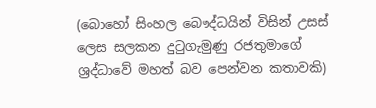(බොහෝ සිංහල බෞද්ධයින් විසින් උසස් ලෙස සලකන දුටුගැමුණු රජතුමාගේ ශ්‍රද්ධාවේ මහත් බව පෙන්වන කතාවකි)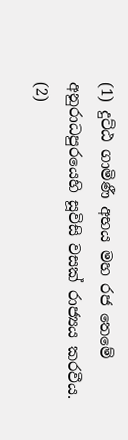(1) දුට්ඨ ගාමිණී අභය මහ රජ තෙමේ අනුරාධපුරයෙහි සූවිසි වසක් රාජ්‍යය කරවීය. (2)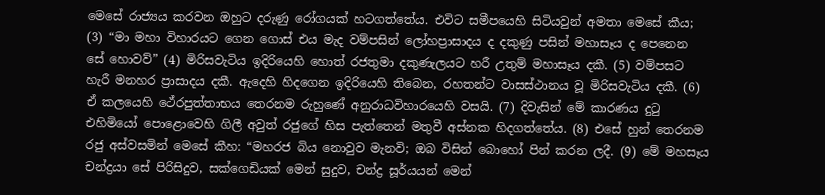මෙසේ රාජ්‍යය කරවන ඔහුට දරුණු රෝගයක් හටගත්තේය. එවිට සමීපයෙහි සිටියවුන් අමතා මෙසේ කීය; (3) “මා මහා විහාරයට ගෙන ගොස් එය මැද වම්පසින් ලෝහප්‍රාසාදය ද දකුණු පසින් මහාසෑය ද පෙනෙන සේ හොවව්” (4) මිරිසවැටිය ඉදිරියෙහි හොත් රජතුමා දකුණැලයට හරී උතුම් මහාසෑය දකී. (5) වම්පසට හැරී මනහර ප්‍රාසාදය දකී. ඇදෙහි හිදගෙන ඉදිරියෙහි තිබෙන, රහතන්ට වාසස්ථානය වූ මිරිසවැටිය දකී. (6) ඒ කලයෙහි ථේරපුත්තාභය තෙරනම රුහුණේ අනුරාධවිහාරයෙහි වසයි. (7) දිවැසින් මේ කාරණය දුටු එහිමියෝ පොළොවෙහි ගිලී අවුත් රජුගේ හිස පැත්තෙන් මතුවී අස්නක හිදගත්තේය. (8) එසේ හුන් තෙරනම රජු අස්වසමින් මෙසේ කීහ: “මහරජ බිය නොවුව මැනවි; ඔබ විසින් බොහෝ පින් කරන ලදී. (9) මේ මහසෑය චන්ද්‍රයා සේ පිරිසිදුව, සක්ගෙඩියක් මෙන් සුදුව, චන්ද්‍ර සූර්යයන් මෙන්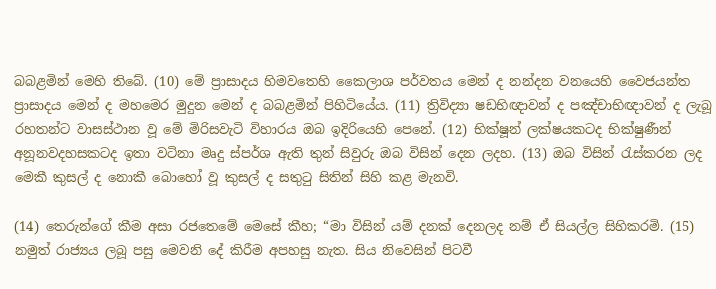බබළමින් මෙහි තිබේ. (10) මේ ප්‍රාසාදය හිමවතෙහි කෛලාශ පර්වතය මෙන් ද නන්දන වනයෙහි වෛජයන්ත ප්‍රාසාදය මෙන් ද මහමෙර මුදුන මෙන් ද බබළමින් පිහිටියේය. (11) ත්‍රිවිද්‍යා ෂඩභිඥාවන් ද පඤ්චාභිඥාවන් ද ලැබූ රහතන්ට වාසස්ථාන වූ මේ මිරිසවැටි විහාරය ඔබ ඉදිරියෙහි පෙනේ. (12) භික්ෂූන් ලක්ෂයකටද භික්ෂුණීන් අනූනවදහසකටද ඉතා වටිනා මෘදු ස්පර්ශ ඇති තුන් සිවුරු ඔබ විසින් දෙන ලදහ. (13) ඔබ විසින් රැස්කරන ලද මෙකී කුසල් ද නොකී බොහෝ වූ කුසල් ද සතුටු සිතින් සිහි කළ මැනවි.

(14) තෙරුන්ගේ කීම අසා රජතෙමේ මෙසේ කීහ; “මා විසින් යම් දනක් දෙනලද නම් ඒ සියල්ල සිහිකරමි. (15) නමුත් රාජ්‍යය ලබූ පසු මෙවනි දේ කිරීම අපහසු නැත. සිය නිවෙසින් පිටවී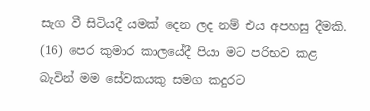සැග වී සිටියදී යමක් දෙන ලද නම් එය අපහසු දීමකි. (16) පෙර කුමාර කාලයේදී පියා මට පරිභව කළ බැවින් මම සේවකයකු සමග කදුරට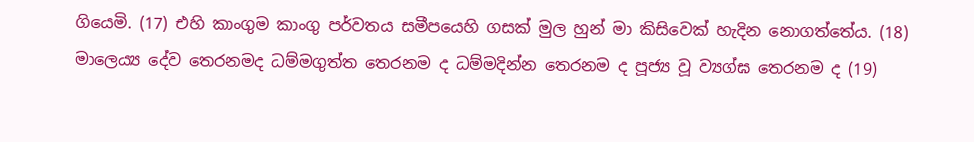ගියෙමි. (17) එහි කාංගුම කාංගු පර්වතය සමීපයෙහි ගසක් මුල හුන් මා කිසිවෙක් හැදින නොගත්තේය. (18) මාලෙය්‍ය දේව තෙරනමද ධම්මගුත්ත තෙරනම ද ධම්මදින්න තෙරනම ද පූජ්‍ය වූ ව්‍යග්ඝ තෙරනම ද (19)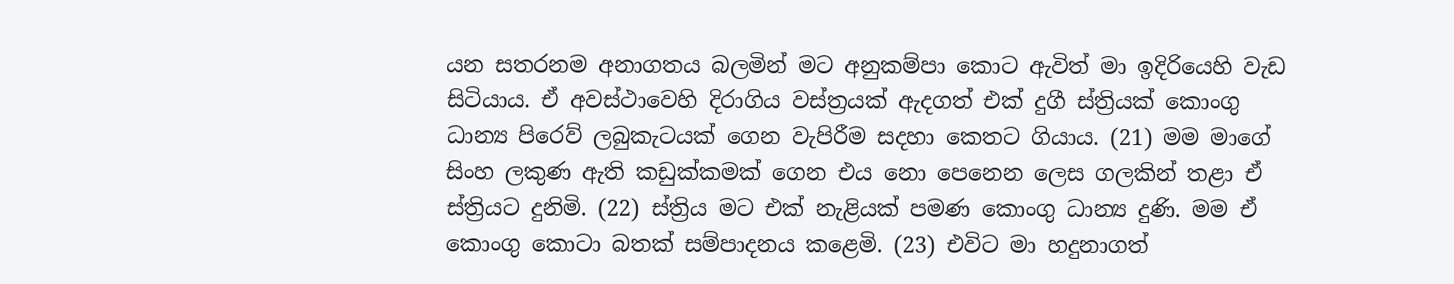යන සතරනම අනාගතය බලමින් මට අනුකම්පා කොට ඇවිත් මා ඉදිරියෙහි වැඩ සිටියාය. ඒ අවස්ථාවෙහි දිරාගිය වස්ත්‍රයක් ඇදගත් එක් දුගී ස්ත්‍රියක් කොංගු ධාන්‍ය පිරෙව් ලබුකැටයක් ගෙන වැපිරීම සදහා කෙතට ගියාය. (21) මම මාගේ සිංහ ලකුණ ඇති කඩුක්කමක් ගෙන එය නො පෙනෙන ලෙස ගලකින් තළා ඒ ස්ත්‍රියට දුනිමි. (22) ස්ත්‍රිය මට එක් නැළියක් පමණ කොංගු ධාන්‍ය දුණි. මම ඒ කොංගු කොටා බතක් සම්පාදනය කළෙමි. (23) එවිට මා හදුනාගත්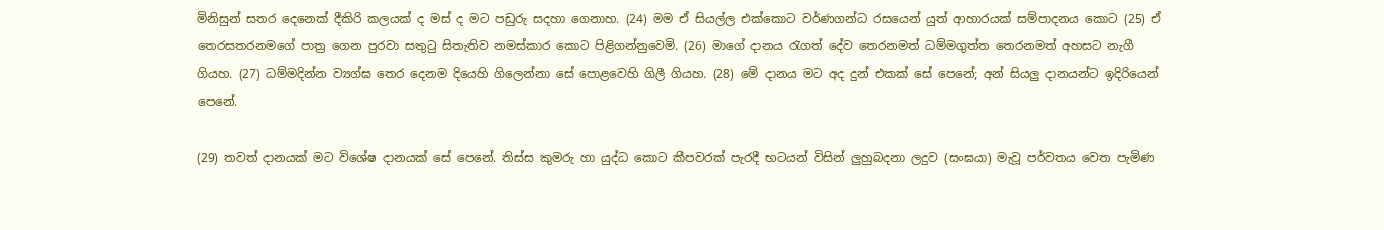මිනිසුන් සතර දෙනෙක් දීකිරි කලයක් ද මස් ද මට පඩුරු සදහා ගෙනාහ. (24) මම ඒ සියල්ල එක්කොට වර්ණගන්ධ රසයෙන් යුත් ආහාරයක් සම්පාදනය කොට (25) ඒ තෙරසතරනමගේ පාත්‍ර ගෙන පුරවා සතුටු සිතැතිව නමස්කාර කොට පිළිගන්නුවෙමි. (26) මාගේ දානය රැගත් දේව තෙරනමත් ධම්මගුත්ත තෙරනමත් අහසට නැගී ගියහ. (27) ධම්මදින්න ව්‍යග්ඝ තෙර දෙනම දියෙහි ගිලෙන්නා සේ පොළවෙහි ගිලී ගියහ. (28) මේ දානය මට අද දුන් එකක් සේ පෙනේ; අන් සියලු දානයන්ට ඉදිරියෙන් පෙනේ.

(29) තවත් දානයක් මට විශේෂ දානයක් සේ පෙනේ. තිස්ස කුමරු හා යුද්ධ කොට කීපවරක් පැරදී භටයන් විසින් ලුහුබදනා ලදුව (සංඝයා) මැවූ පර්වතය වෙත පැමිණ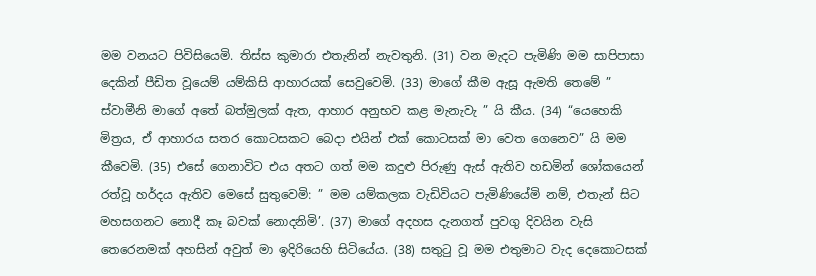මම වනයට පිවිසියෙමි. තිස්ස කුමාරා එතැනින් නැවතුනි. (31) වන මැදට පැමිණි මම සාපිපාසා දෙකින් පීඩිත වූයෙම් යම්කිසි ආහාරයක් සෙවුවෙමි. (33) මාගේ කීම ඇසූ ඇමති තෙමේ ” ස්වාමීනි මාගේ අතේ බත්මුලක් ඇත, ආහාර අනුභව කළ මැනැවැ ” යි කීය. (34) “යෙහෙකි මිත්‍රය, ඒ ආහාරය සතර කොටසකට බෙදා එයින් එක් කොටසක් මා වෙත ගෙනෙව” යි මම කීවෙමි. (35) එසේ ගෙනාවිට එය අතට ගත් මම කදුළු පිරුණු ඇස් ඇතිව හඩමින් ශෝකයෙන් රත්වූ හර්දය ඇතිව මෙසේ සුතුවෙමි: ” මම යම්කලක වැඩිවියට පැමිණියේමි නම්, එතැන් සිට මහසගනට නොදී කෑ බවක් නොදනිමි’. (37) මාගේ අදහස දැනගත් පුවගු දිවයින වැසි තෙරෙනමක් අහසින් අවුත් මා ඉදිරියෙහි සිටියේය. (38) සතුටු වූ මම එතුමාට වැද දෙකොටසක්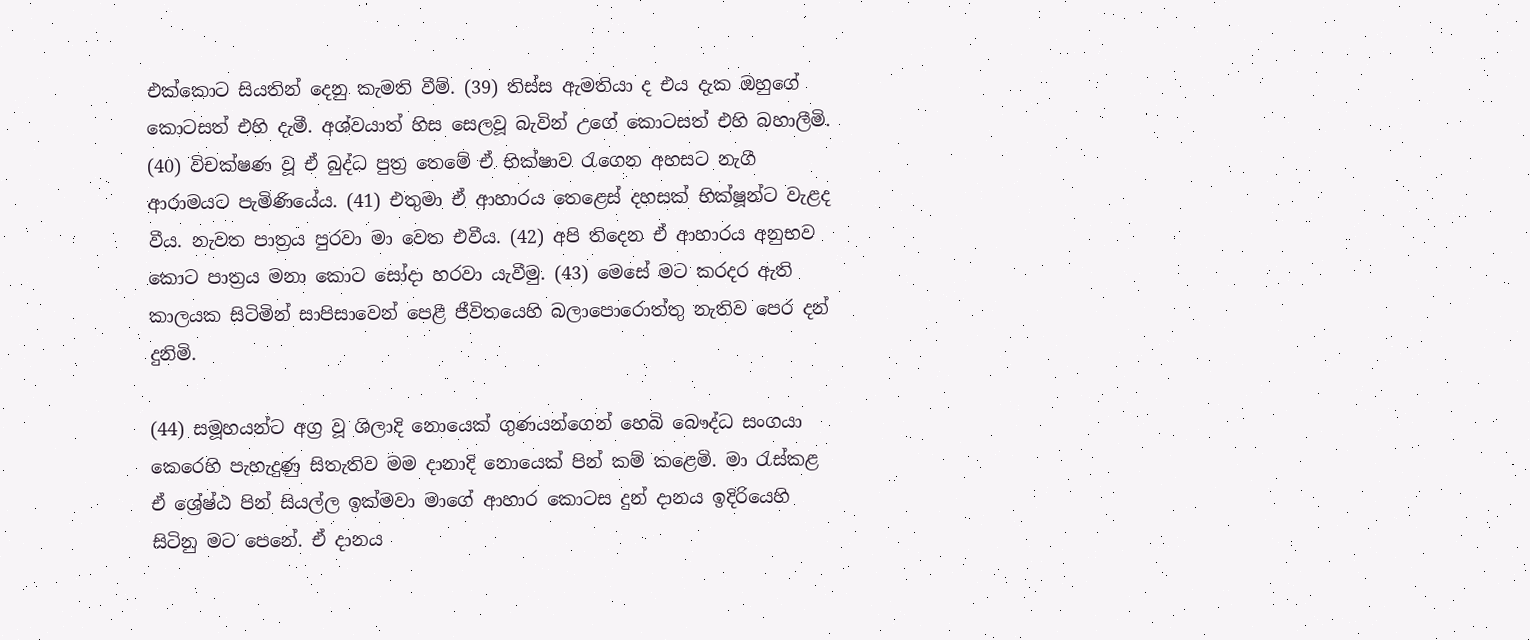එක්කොට සියතින් දෙනු කැමති වීම්. (39) තිස්ස ඇමතියා ද එය දැක ඔහුගේ කොටසත් එහි දැමී. අශ්වයාත් හිස සෙලවූ බැවින් උගේ කොටසත් එහි බහාලීමි. (40) විචක්ෂණ වූ ඒ බුද්ධ පුත්‍ර තෙමේ ඒ භික්ෂාව රැගෙන අහසට නැගී ආරාමයට පැමිණියේය. (41) එතුමා ඒ ආහාරය තෙළෙස් දහසක් භික්ෂූන්ට වැළද වීය. නැවත පාත්‍රය පුරවා මා වෙත එවීය. (42) අපි තිදෙන ඒ ආහාරය අනුභව කොට පාත්‍රය මනා කොට සෝදා හරවා යැවීමු. (43) මෙසේ මට කරදර ඇති කාලයක සිටිමින් සාපිසාවෙන් පෙළී ජීවිතයෙහි බලාපොරොත්තු නැතිව පෙර දන් දුනිමි.

(44) සමූහයන්ට අග්‍ර වූ ශිලාදි නොයෙක් ගුණයන්ගෙන් හෙබි බෞද්ධ සංගයා කෙරෙහි පැහැදුණු සිතැතිව මම දානාදි නොයෙක් පින් කම් කළෙමි. මා රැස්කළ ඒ ශ්‍රේෂ්ඨ පින් සියල්ල ඉක්මවා මාගේ ආහාර කොටස දුන් දානය ඉදිරියෙහි සිටිනු මට පෙනේ. ඒ දානය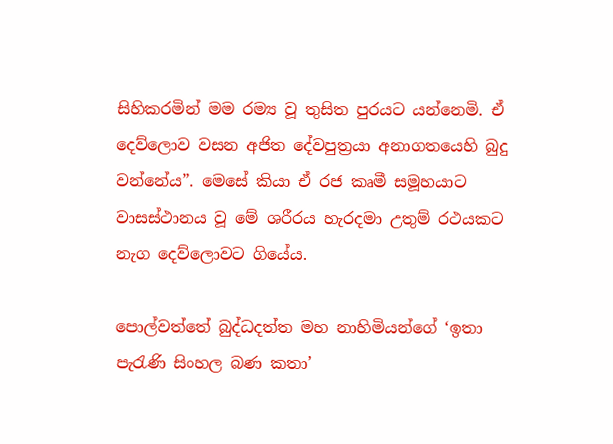සිහිකරමින් මම රම්‍ය වූ තුසිත පුරයට යන්නෙමි. ඒ දෙව්ලොව වසන අජිත දේවපුත්‍රයා අනාගතයෙහි බුදු වන්නේය”. මෙසේ කියා ඒ රජ කෘමී සමූහයාට වාසස්ථානය වූ මේ ශරීරය හැරදමා උතුම් රථයකට නැග දෙව්ලොවට ගියේය.

පොල්වත්තේ බුද්ධදත්ත මහ නාහිමියන්ගේ ‘ඉතා පැරැණි සිංහල බණ කතා’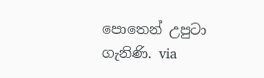පොතෙන් උපුටා ගැනිණි. via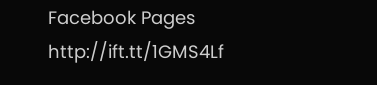Facebook Pages http://ift.tt/1GMS4Lf